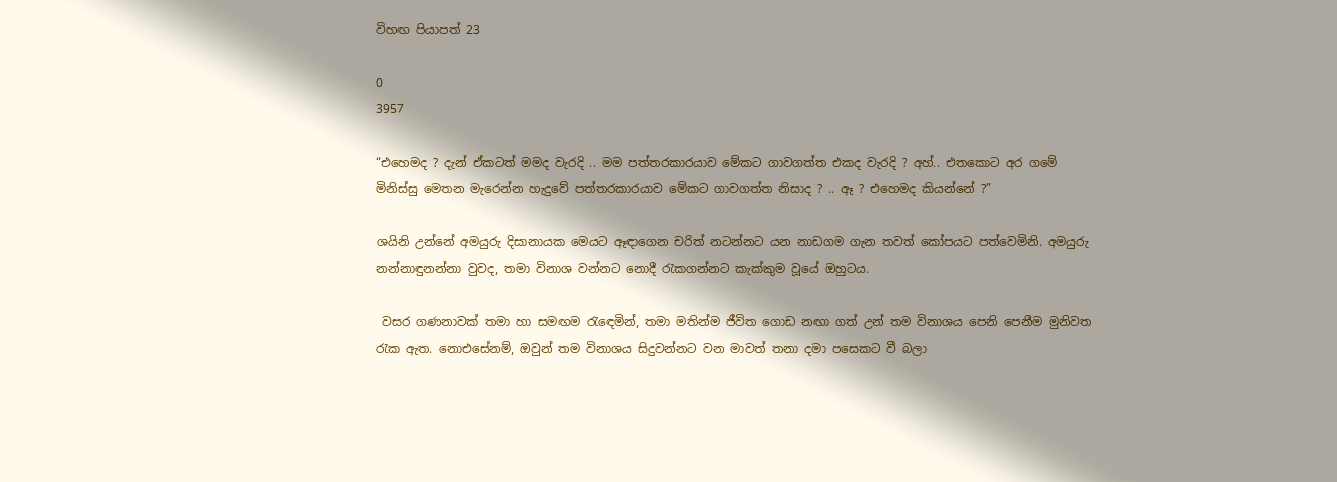විහඟ පියාපත් 23

0
3957

“එහෙමද ? දැන් ඒකටත් මමද වැරදි .. මම පත්තරකාරයාව මේකට ගාවගත්ත එකද වැරදි ? අහ්.. එතකොට අර ගමේ මිනිස්සු මෙතන මැරෙන්න හැදුවේ පත්තරකාරයාව මේකට ගාවගත්ත නිසාද ? .. ඈ ? එහෙමද කියන්නේ ?”

ශයිනි උන්නේ අමයුරු දිසානායක මෙයට ඈඳාගෙන චරිත් නටන්නට යන නාඩගම ගැන තවත් කෝපයට පත්වෙමිනි. අමයුරු නන්නාඳුනන්නා වුවද, තමා විනාශ වන්නට නොදී රැකගන්නට කැක්කුම වූයේ ඔහුටය.

 වසර ගණනාවක් තමා හා සමඟම රැඳෙමින්, තමා මතින්ම ජීවිත ගොඩ නඟා ගත් උන් තම විනාශය පෙනි පෙනීම මුනිවත රැක ඇත. නොඑසේනම්, ඔවුන් තම විනාශය සිදුවන්නට වන මාවත් තනා දමා පසෙකට වී බලා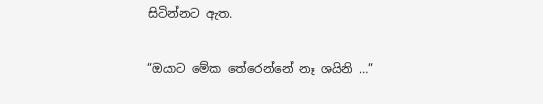සිටින්නට ඇත.

“ඔයාට මේක තේරෙන්නේ නෑ ශයිනි …”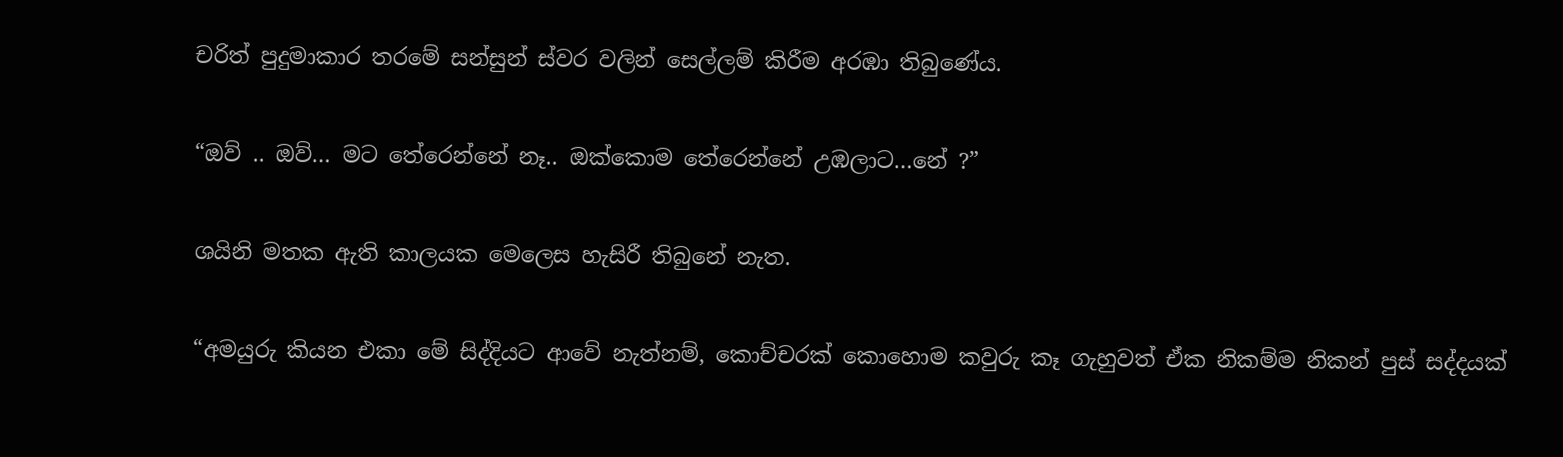චරිත් පුදුමාකාර තරමේ සන්සුන් ස්වර වලින් සෙල්ලම් කිරීම අරඹා තිබුණේය.

“ඔව් .. ඔව්… මට තේරෙන්නේ නෑ.. ඔක්කොම තේරෙන්නේ උඹලාට…නේ ?”

ශයිනි මතක ඇති කාලයක මෙලෙස හැසිරී තිබුනේ නැත.

“අමයුරු කියන එකා මේ සිද්දියට ආවේ නැත්නම්, කොච්චරක් කොහොම කවුරු කෑ ගැහුවත් ඒක නිකම්ම නිකන් පුස් සද්දයක්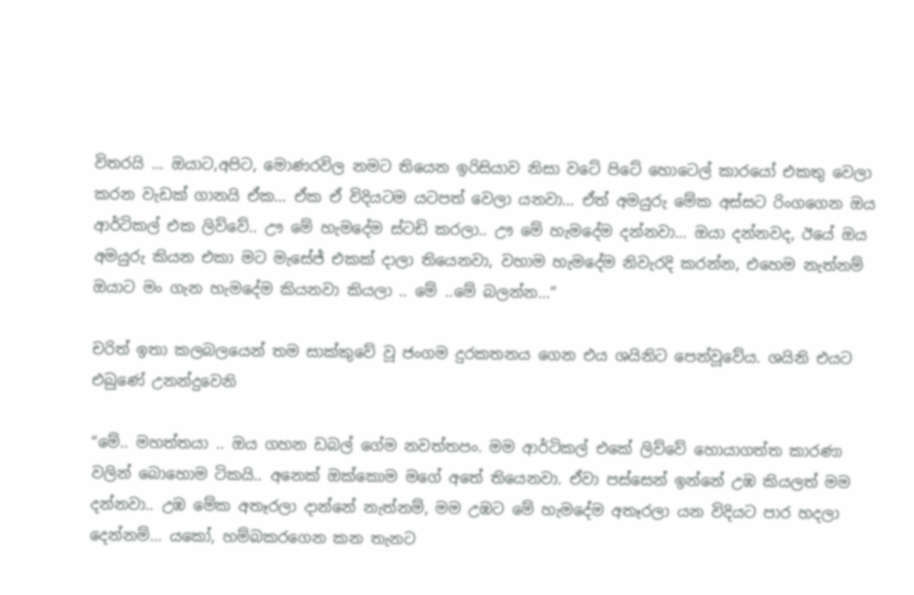විතරයි … ඔයාට,අපිට, මොණරවිල නමට තියෙන ඉරිසියාව නිසා වටේ පිටේ හොටෙල් කාරයෝ එකතු වෙලා කරන වැඩක් ගානයි ඒක… ඒක ඒ විදියටම යටපත් වෙලා යනවා… ඒත් අමයුරු මේක අස්සට රිංගගෙන ඔය ආර්ටිකල් එක ලිව්වේ.. ඌ මේ හැමදේම ස්ටඩි කරලා.. ඌ මේ හැමදේම දන්නවා… ඔයා දන්නවද, ඊයේ ඔය අමයුරු කියන එකා මට මැසේජ් එකක් දාලා තියෙනවා, වහාම හැමදේම නිවැරදි කරන්න, එහෙම නැත්නම් ඔයාට මං ගැන හැමදේම කියනවා කියලා .. මේ ..මේ බලන්න…”

චරිත් ඉතා කලබලයෙන් තම සාක්කුවේ වූ ජංගම දුරකතනය ගෙන එය ශයිනිට පෙන්වූවේය. ශයිනි එයට එබුණේ උනන්දුවෙනි

“මේ.. මහත්තයා .. ඔය ගහන ඩබල් ගේම නවත්තපං. මම ආර්ටිකල් එකේ ලිව්වේ හොයාගත්ත කාරණා වලින් බොහොම ටිකයි.. අනෙක් ඔක්කොම මගේ අතේ තියෙනවා. ඒවා පස්සෙන් ඉන්නේ උඹ කියලත් මම දන්නවා.. උඹ මේක අතෑරලා දාන්නේ නැත්නම්, මම උඹට මේ හැමදේම අතෑරලා යන විදියට පාර හදලා දෙන්නම්… යකෝ, හම්බකරගෙන කන තැනට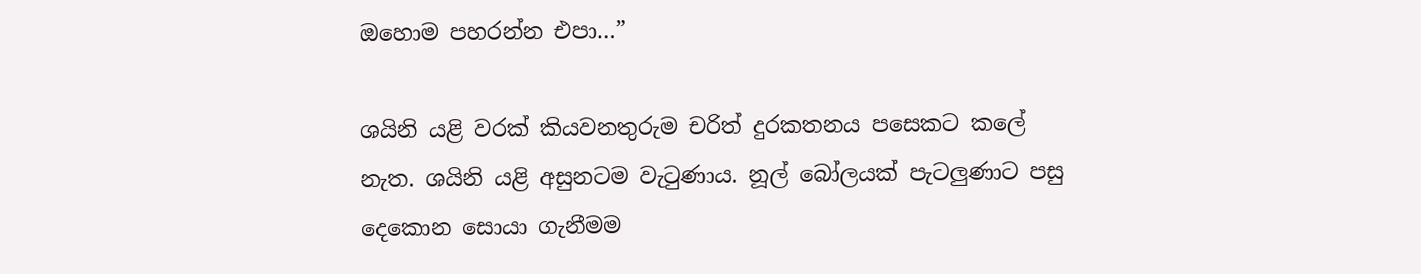ඔහොම පහරන්න එපා…”

ශයිනි යළි වරක් කියවනතුරුම චරිත් දුරකතනය පසෙකට කලේ නැත. ශයිනි යළි අසුනටම වැටුණාය. නූල් බෝලයක් පැටලුණාට පසු දෙකොන සොයා ගැනීමම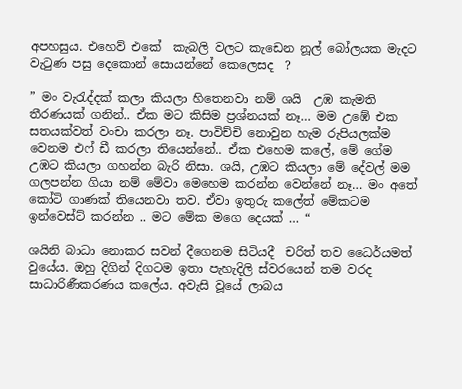අපහසුය. එහෙව් එකේ  කැබලි වලට කැඩෙන නූල් බෝලයක මැදට වැටුණ පසු දෙකොන් සොයන්නේ කෙලෙසද  ?

” මං වැරැද්දක් කලා කියලා හිතෙනවා නම් ශයි  උඹ කැමති තීරණයක් ගනින්.. ඒක මට කිසිම ප්‍රශ්නයක් නෑ… මම උඹේ එක සතයක්වත් වංචා කරලා නෑ. පාවිච්චි නොවුන හැම රුපියලක්ම වෙනම එෆ් ඩී කරලා තියෙන්නේ.. ඒක එහෙම කලේ, මේ ගේම උඹට කියලා ගහන්න බැරි නිසා. ශයි, උඹට කියලා මේ දේවල් මම ගලපන්න ගියා නම් මේවා මෙහෙම කරන්න වෙන්නේ නෑ… මං අතේ කෝටි ගාණක් තියෙනවා තව. ඒවා ඉතුරු කලේත් මේකටම ඉන්වෙස්ට් කරන්න .. මට මේක මගෙ දෙයක් … “

ශයිනි බාධා නොකර සවන් දීගෙනම සිටියදී  චරිත් තව ධෛර්යමත් වුයේය. ඔහු දිගින් දිගටම ඉතා පැහැදිලි ස්වරයෙන් තම වරද සාධාරිණීකරණය කලේය. අවැසි වූයේ ලාබය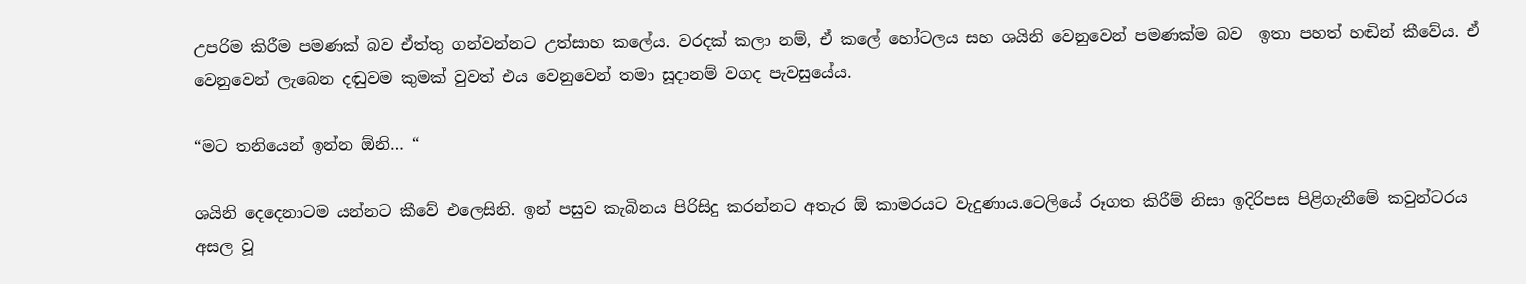උපරිම කිරීම පමණක් බව ඒත්තු ගන්වන්නට උත්සාහ කලේය. වරදක් කලා නම්, ඒ කලේ හෝටලය සහ ශයිනි වෙනුවෙන් පමණක්ම බව  ඉතා පහත් හඬින් කීවේය. ඒ වෙනුවෙන් ලැබෙන දඬුවම කුමක් වුවත් එය වෙනුවෙන් තමා සූදානම් වගද පැවසුයේය.

“මට තනියෙන් ඉන්න ඕනි… “

ශයිනි දෙදෙනාටම යන්නට කීවේ එලෙසිනි. ඉන් පසුව කැබිනය පිරිසිදු කරන්නට අතැර ඕ කාමරයට වැදුණාය.ටෙලියේ රූගත කිරීම් නිසා ඉදිරිපස පිළිගැනීමේ කවුන්ටරය අසල වූ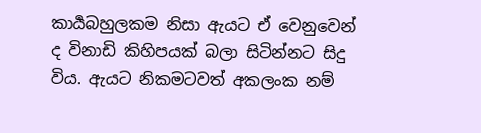කාර්‍යබහුලකම නිසා ඇයට ඒ වෙනුවෙන් ද විනාඩි කිහිපයක් බලා සිටින්නට සිදු විය. ඇයට නිකමටවත් අකලංක නම්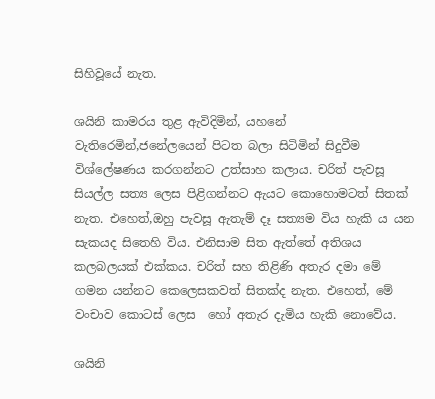සිහිවූයේ නැත.

ශයිනි කාමරය තුළ ඇවිදිමින්, යහනේ වැතිරෙමින්,ජනේලයෙන් පිටත බලා සිටිමින් සිදුවීම විශ්ලේෂණය කරගන්නට උත්සාහ කලාය. චරිත් පැවසූ සියල්ල සත්‍ය ලෙස පිළිගන්නට ඇයට කොහොමටත් සිතක් නැත. එහෙත්,ඔහු පැවසූ ඇතැම් දෑ සත්‍යම විය හැකි ය යන සැකයද සිතෙහි විය. එනිසාම සිත ඇත්තේ අතිශය කලබලයක් එක්කය. චරිත් සහ තිළිණි අතැර දමා මේ ගමන යන්නට කෙලෙසකවත් සිතක්ද නැත. එහෙත්, මේ වංචාව කොටස් ලෙස  හෝ අතැර දැමිය හැකි නොවේය.

ශයිනි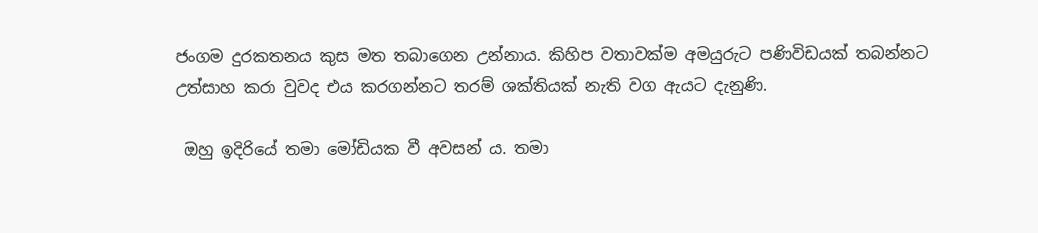ජංගම දුරකතනය කුස මත තබාගෙන උන්නාය. කිහිප වතාවක්ම අමයුරුට පණිවිඩයක් තබන්නට උත්සාහ කරා වුවද එය කරගන්නට තරම් ශක්තියක් නැති වග ඇයට දැනුණි.

 ඔහු ඉදිරියේ තමා මෝඩියක වී අවසන් ය. තමා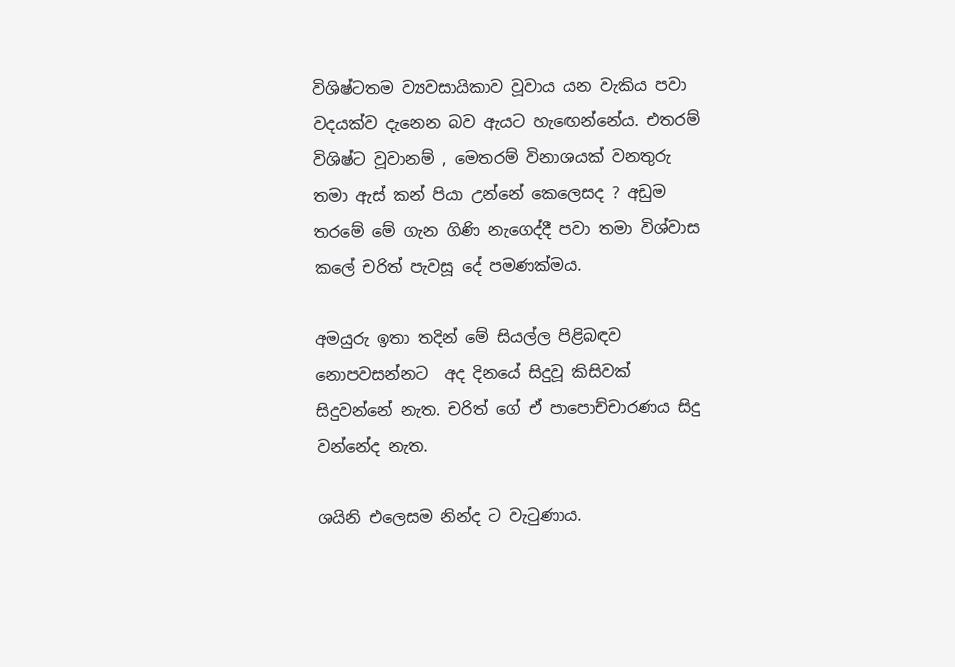විශිෂ්ටතම ව්‍යවසායිකාව වූවාය යන වැකිය පවා වදයක්ව දැනෙන බව ඇයට හැඟෙන්නේය. එතරම් විශිෂ්ට වූවානම් , මෙතරම් විනාශයක් වනතුරු තමා ඇස් කන් පියා උන්නේ කෙලෙසද ? අඩුම තරමේ මේ ගැන ගිණි නැගෙද්දී පවා තමා විශ්වාස කලේ චරිත් පැවසූ දේ පමණක්මය.

අමයුරු ඉතා තදින් මේ සියල්ල පිළිබඳව නොපවසන්නට  අද දිනයේ සිදුවූ කිසිවක් සිදුවන්නේ නැත. චරිත් ගේ ඒ පාපොච්චාරණය සිදු වන්නේද නැත.

ශයිනි එලෙසම නින්ද ට වැටුණාය.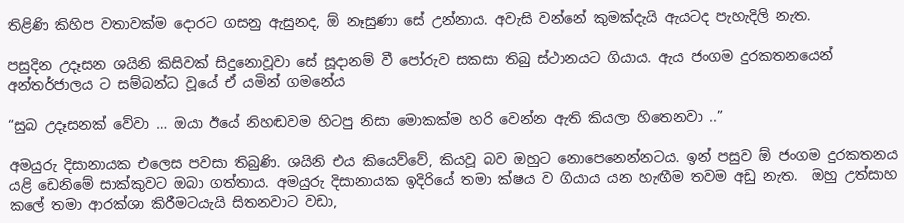තිළිණි කිහිප වතාවක්ම දොරට ගසනු ඇසුනද, ඕ නෑසුණා සේ උන්නාය. අවැසි වන්නේ කුමක්දැයි ඇයටද පැහැදිලි නැත.

පසුදින උදෑසන ශයිනි කිසිවක් සිදුනොවූවා සේ සූදානම් වී පෝරුව සකසා තිබු ස්ථානයට ගියාය. ඇය ජංගම දුරකතනයෙන් අන්තර්ජාලය ට සම්බන්ධ වූයේ ඒ යමින් ගමනේය

“සුබ උදෑසනක් වේවා … ඔයා ඊයේ නිහඬවම හිටපු නිසා මොකක්ම හරි වෙන්න ඇති කියලා හිතෙනවා ..”

අමයුරු දිසානායක එලෙස පවසා තිබුණි. ශයිනි එය කියෙව්වේ, කියවූ බව ඔහුට නොපෙනෙන්නටය. ඉන් පසුව ඕ ජංගම දුරකතනය යළි ඩෙනිමේ සාක්කුවට ඔබා ගත්තාය. අමයුරු දිසානායක ඉදිරියේ තමා ක්ෂය ව ගියාය යන හැඟීම තවම අඩු නැත.  ඔහු උත්සාහ කලේ තමා ආරක්ශා කිරීමටයැයි සිතනවාට වඩා,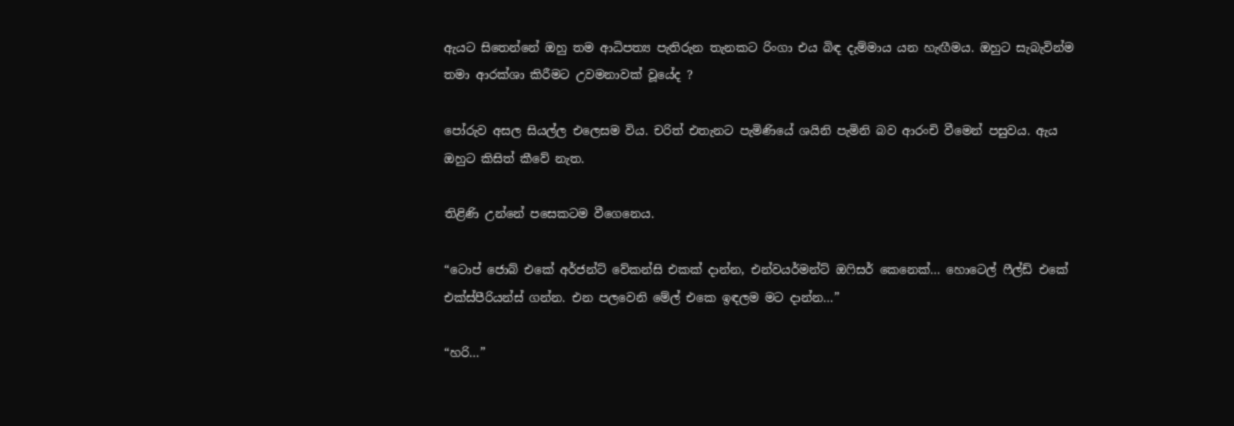ඇයට සිතෙන්නේ ඔහු තම ආධිපත්‍ය පැතිරුන තැනකට රිංගා එය බිඳ දැම්මාය යන හැඟීමය. ඔහුට සැබැවින්ම තමා ආරක්ශා කිරීමට උවමනාවක් වූයේද ?

පෝරුව අසල සියල්ල එලෙසම විය. චරිත් එතැනට පැමිණියේ ශයිනි පැමිනි බව ආරංචි වීමෙන් පසුවය. ඇය ඔහුට කිසිත් කීවේ නැත.

තිළිණි උන්නේ පසෙකටම වීගෙනෙය.

“ටොප් ජොබ් එකේ අර්ජන්ට් වේකන්සි එකක් දාන්න, එන්වයර්මන්ට් ඔෆිසර් කෙනෙක්… හොටෙල් ෆීල්ඩ් එකේ එක්ස්පීරියන්ස් ගන්න. එන පලවෙනි මේල් එකෙ ඉඳලම මට දාන්න…”

“හරි…”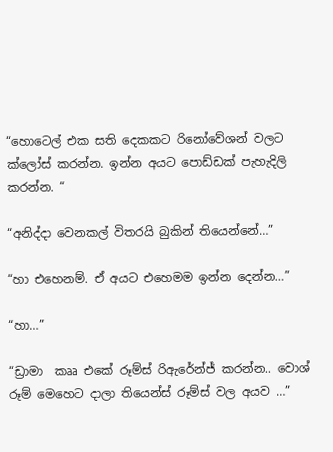“හොටෙල් එක සති දෙකකට රිනෝවේශන් වලට ක්ලෝස් කරන්න. ඉන්න අයට පොඩ්ඩක් පැහැදිලි කරන්න. “

“අනිද්දා වෙනකල් විතරයි බුකින් තියෙන්නේ…”

“හා එහෙනම්. ඒ අයට එහෙමම ඉන්න දෙන්න…”

“හා…”

“ඩ්‍රාමා  කෲ එකේ රූම්ස් රිඇරේන්ජ් කරන්න.. වොශ් රූම් මෙහෙට දාලා තියෙන්ස් රූම්ස් වල අයව …”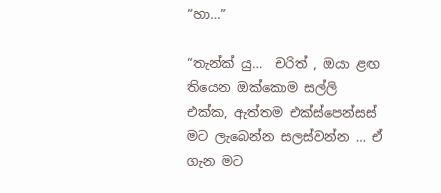“හා…”

“තැන්ක් යු…  චරිත් , ඔයා ළඟ තියෙන ඔක්කොම සල්ලි එක්ක, ඇත්තම එක්ස්පෙන්සස් මට ලැබෙන්න සලස්වන්න … ඒ ගැන මට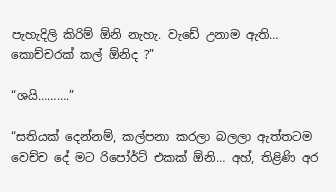පැහැදිලි කිරිම් ඕනි නැහැ. වැඩේ උනාම ඇති… කොච්චරක් කල් ඕනිද ?”

“ශයි……….”

“සතියක් දෙන්නම්, කල්පනා කරලා බලලා ඇත්තටම වෙච්ච දේ මට රිපෝර්ට් එකක් ඕනි… අහ්, තිළිණි අර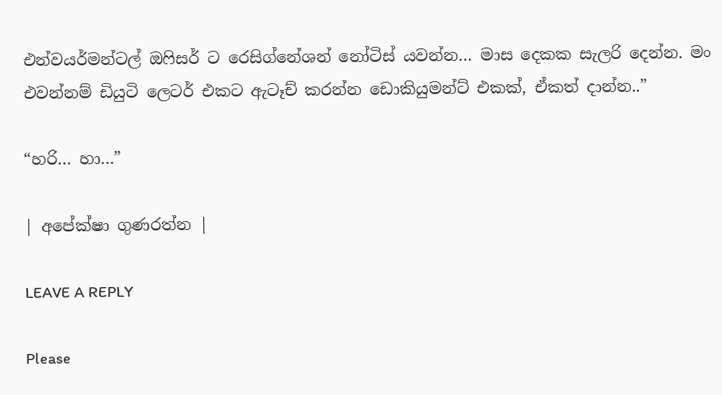එන්වයර්මන්ටල් ඔෆිසර් ට රෙසිග්නේශන් නෝටිස් යවන්න… මාස දෙකක සැලරි දෙන්න. මං එවන්නම් ඩියුටි ලෙටර් එකට ඇටෑච් කරන්න ඩොකියුමන්ට් එකක්, ඒකත් දාන්න..”

“හරි… හා…”

| අපේක්ෂා ගුණරත්න |

LEAVE A REPLY

Please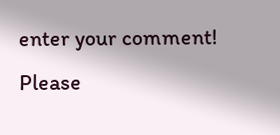enter your comment!
Please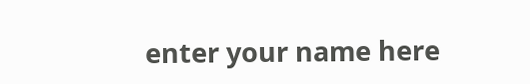enter your name here